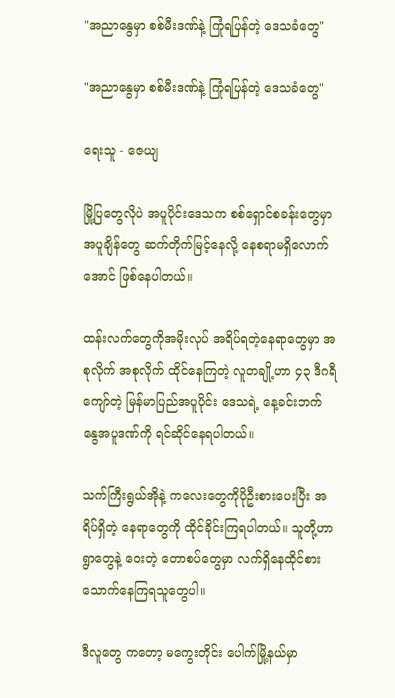"အညာနွေမှာ စစ်မီးဒဏ်နဲ့ ကြုံရပြန်တဲ့ ဒေသခံတွေ"

"အညာနွေမှာ စစ်မီးဒဏ်နဲ့ ကြုံရပြန်တဲ့ ဒေသခံတွေ"

ရေးသူ - ဇေယျ

မြို့ပြတွေလိုပဲ အပူပိုင်းဒေသက စစ်ရှောင်စခန်းတွေမှာ အပူချိန်တွေ ဆက်တိုက်မြင့်နေလို့ နေစရာမရှိလောက်အောင် ဖြစ်နေပါတယ်။

ထန်းလက်တွေကိုအမိုးလုပ် အရိပ်ရတဲ့နေရာတွေမှာ အစုလိုက် အစုလိုက် ထိုင်နေကြတဲ့ လူတချို့ဟာ ၄၃ ဒီဂရီကျော်တဲ့ မြန်မာပြည်အပူပိုင်း ဒေသရဲ့ နေ့ခင်းဘက် နွေအပူဒဏ်ကို ရင်ဆိုင်နေရပါတယ်။

သက်ကြီးရွယ်အိုနဲ့ ကလေးတွေကိုပိုဦးစားပေးပြီး အရိပ်ရှိတဲ့ နေရာတွေကို ထိုင်ခိုင်းကြရပါတယ်။ သူတို့ဟာ ရွာတွေနဲ့ ဝေးတဲ့ တောစပ်တွေမှာ လက်ရှိနေထိုင်စားသောက်နေကြရသူတွေပါ။

ဒီလူတွေ ကတော့ မကွေးတိုင်း ပေါက်မြို့နယ်မှာ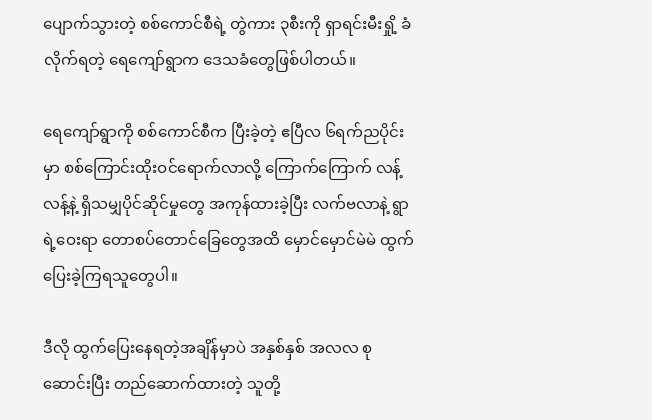ပျောက်သွားတဲ့ စစ်ကောင်စီရဲ့ တွဲကား ၃စီးကို ရှာရင်းမီးရှို့ ခံလိုက်ရတဲ့ ရေကျော်ရွာက ‌ဒေသခံတွေဖြစ်ပါတယ်။

ရေကျော်ရွာကို စစ်ကောင်စီက ပြီးခဲ့တဲ့ ဧပြီလ ၆ရက်ညပိုင်းမှာ စစ်ကြောင်းထိုးဝင်ရောက်လာလို့ ကြောက်ကြောက် လန့်လန့်နဲ့ ရှိသမျှပိုင်ဆိုင်မှုတွေ အကုန်ထားခဲ့ပြီး လက်ဗလာနဲ့ ရွာရဲ့ဝေးရာ တောစပ်တောင်ခြေတွေအထိ မှောင်မှောင်မဲမဲ ထွက်ပြေးခဲ့ကြရသူတွေပါ။

ဒီလို ထွက်ပြေးနေရတဲ့အချိန်မှာပဲ အနှစ်နှစ် အလလ စုဆောင်းပြီး တည်ဆောက်ထားတဲ့ သူတို့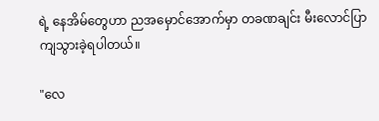ရဲ့ နေအိမ်တွေဟာ ညအမှောင်အောက်မှာ တခဏချင်း မီးလောင်ပြာကျသွားခဲ့ရပါတယ်။

"လေ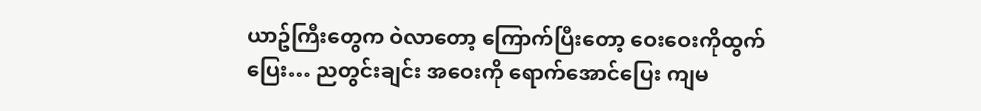ယာဥ်ကြီးတွေက ဝဲလာတော့ ကြောက်ပြီးတော့ ဝေးဝေးကိုထွက်ပြေး… ညတွင်းချင်း အဝေးကို ရောက်အောင်ပြေး ကျမ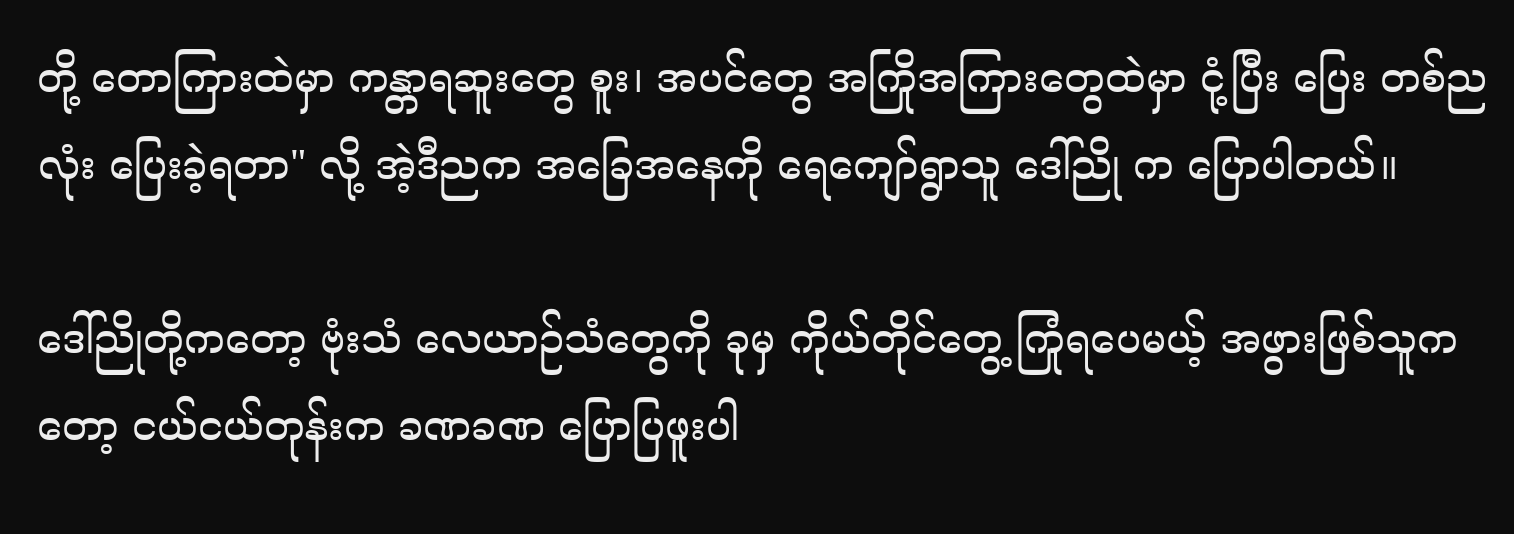တို့ တောကြားထဲမှာ ကန္တာရဆူးတွေ စူး၊ အပင်တွေ အကြိုအကြားတွေထဲမှာ ငုံ့ပြီး ပြေး တစ်ညလုံး ပြေးခဲ့ရတာ" လို့ အဲ့ဒီညက အခြေအနေကို ရေကျော်ရွာသူ ဒေါ်ညို က ပြောပါတယ်။

ဒေါ်ညိုတို့ကတော့ ဗုံးသံ ‌လေယာဉ်သံတွေကို ခုမှ ကိုယ်တိုင်တွေ့ ကြုံရပေမယ့် အဖွားဖြစ်သူကတော့ ငယ်ငယ်တုန်းက ခဏခဏ ပြောပြဖူးပါ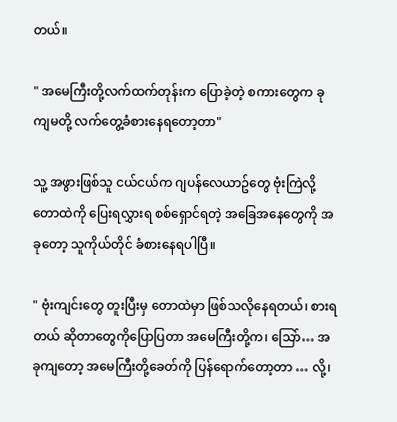တယ်။

" အမေကြီးတို့လက်ထက်တုန်းက ပြောခဲ့တဲ့ စကားတွေက ခု ကျမတို့ လက်တွေ့ခံစားနေရတော့တာ"

သူ့ အဖွားဖြစ်သူ ငယ်ငယ်က ဂျပန်လေယာဥ်တွေ ဗုံးကြဲလို့ တောထဲကို ပြေးရလွှားရ စစ်ရှောင်ရတဲ့ အခြေအနေတွေကို အခုတော့ သူကိုယ်တိုင် ခံစားနေရပါပြီ။

" ဗုံးကျင်းတွေ တူးပြီးမှ တောထဲမှာ ဖြစ်သလိုနေရတယ်၊ စားရတယ် ဆိုတာ‌‌တွေကိုပြောပြတာ အမေကြီးတို့က၊ သြော်… အခုကျတော့ အမေကြီးတို့ခေတ်ကို ပြန်ရောက်တော့တာ … လို့၊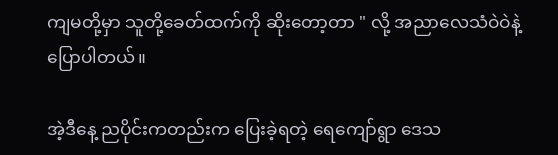ကျမတို့မှာ သူတို့ခေတ်ထက်ကို ဆိုးတော့တာ " လို့ အညာလေသံဝဲဝဲနဲ့ ပြောပါတယ်။

အဲ့ဒီနေ့ ညပိုင်းကတည်းက ပြေးခဲ့ရတဲ့ ရေကျော်ရွာ ဒေသ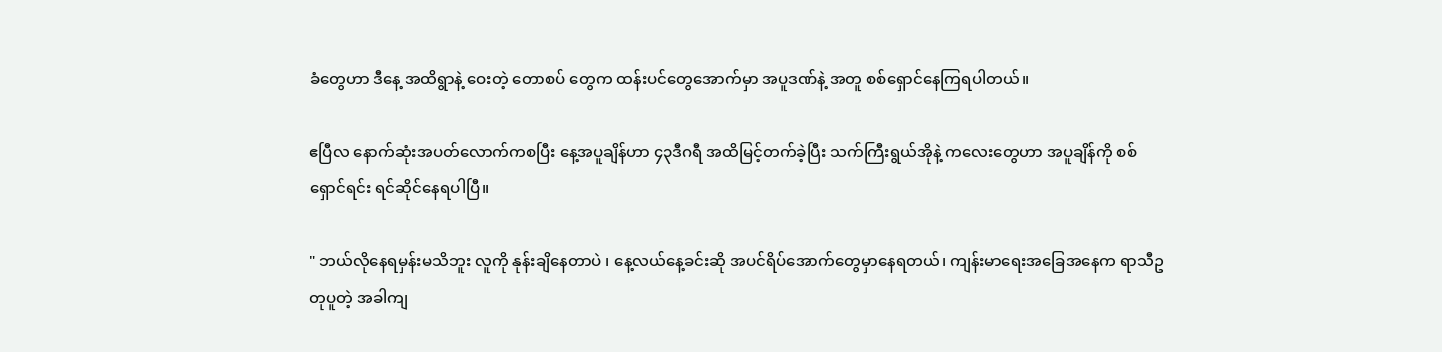ခံတွေဟာ ဒီနေ့ အထိရွာနဲ့ ဝေးတဲ့ တောစပ် တွေက ထန်းပင်တွေအောက်မှာ အပူဒဏ်နဲ့ အတူ စစ်ရှောင်နေကြရပါတယ်။

ဧပြီလ နောက်ဆုံးအပတ်လောက်ကစပြီး နေ့အပူချိန်ဟာ ၄၃ဒီဂရီ အထိမြင့်တက်ခဲ့ပြီး သက်ကြီးရွယ်အိုနဲ့ ကလေးတွေဟာ အပူချိန်ကို စစ်ရှောင်ရင်း ရင်ဆိုင်နေရပါပြီ။

" ဘယ်လိုနေရမှန်းမသိဘူး လူကို နုန်းချိနေတာပဲ ၊ နေ့လယ်နေ့ခင်းဆို အပင်ရိပ်အောက်တွေမှာနေရတယ်၊ ကျန်းမာရေးအခြေအနေက ရာသီဥတုပူတဲ့ အခါကျ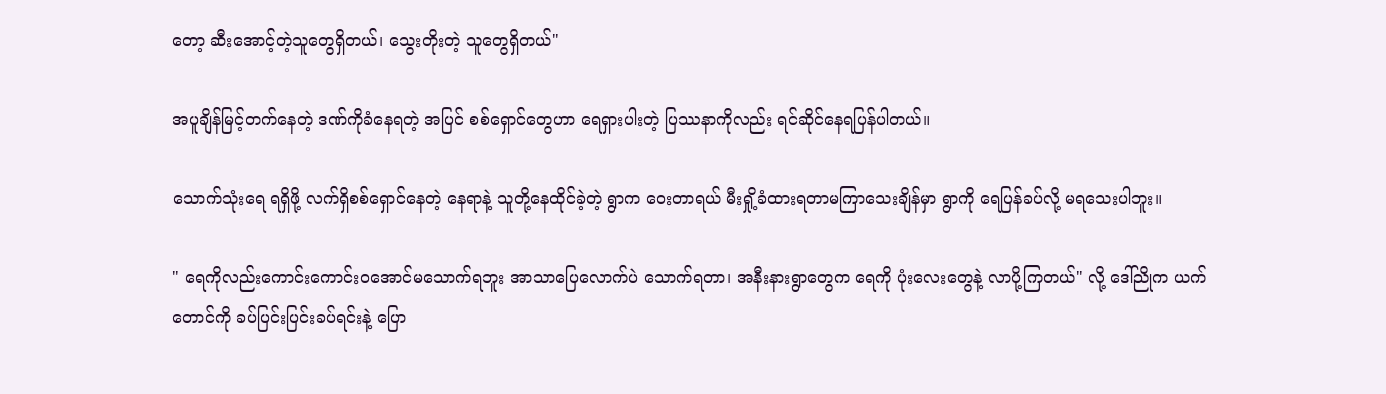တော့ ဆီးအောင့်တဲ့သူတွေရှိတယ်၊ သွေးတိုးတဲ့ သူတွေရှိတယ်"

အပူချိန်မြင့်တက်နေတဲ့ ဒဏ်ကိုခံနေရတဲ့ အပြင် စစ်ရှောင်တွေဟာ ရေရှားပါးတဲ့ ပြဿနာကိုလည်း ရင်ဆိုင်နေရပြန်ပါတယ်။

သောက်သုံးရေ ရရှိဖို့ လက်ရှိစစ်ရှောင်နေတဲ့ နေရာနဲ့ သူတို့နေထိုင်ခဲ့တဲ့ ရွာက ‌ဝေးတာရယ် မီးရှို့ခံထားရတာမကြာသေးချိန်မှာ ရွာကို ရေပြန်ခပ်လို့ မရသေးပါဘူး။

" ရေကိုလည်းကောင်းကောင်းဝအောင်မသောက်ရဘူး အာသာပြေလောက်ပဲ သောက်ရတာ၊ အနီးနားရွာတွေက ရေကို ပုံး‌လေးတွေနဲ့ လာပို့ကြတယ်" လို့ ဒေါ်ညိုက ယက်တောင်ကို ခပ်ပြင်းပြင်းခပ်ရင်းနဲ့ ပြော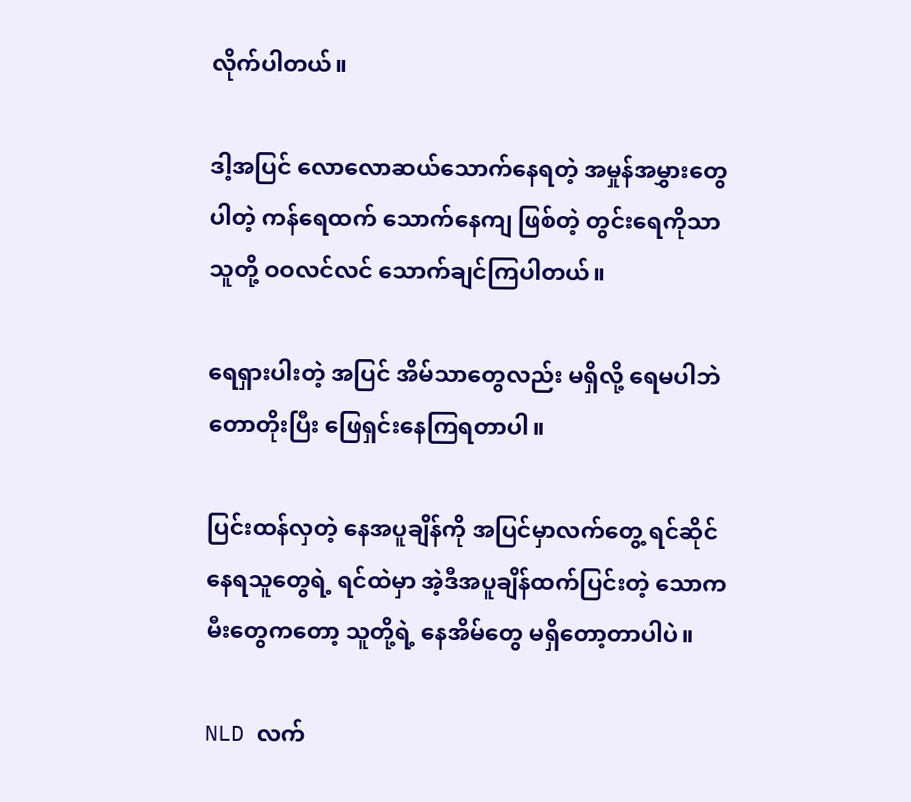လိုက်ပါတယ်။

ဒါ့အပြင် လောလောဆယ်သောက်နေရတဲ့ အမှုန်အမွှားတွေပါတဲ့ ကန်ရေထက် သောက်နေကျ ဖြစ်တဲ့ တွင်းရေကိုသာ သူတို့ ဝဝလင်လင် သောက်ချင်ကြပါတယ်။

ရေရှားပါးတဲ့ အပြင် အိမ်သာတွေလည်း မရှိလို့ ရေမပါဘဲ တောတိုးပြီး ဖြေရှင်းနေကြရတာပါ။

ပြင်းထန်လှတဲ့ နေအပူချိန်ကို အပြင်မှာလက်တွေ့ ရင်ဆိုင်နေရသူတွေရဲ့ ရင်ထဲမှာ အဲ့ဒီအပူချိန်ထက်ပြင်းတဲ့ သောကမီးတွေကတော့ သူတို့ရဲ့ နေအိမ်တွေ မရှိတော့တာပါပဲ။

NLD လက်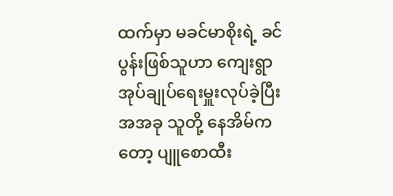ထက်မှာ မခင်မာစိုးရဲ့ ခင်ပွန်းဖြစ်သူဟာ ကျေးရွာ အုပ်ချုပ်ရေးမှူးလုပ်ခဲ့ပြီး အအခု သူတို့ နေအိမ်ကတော့ ပျူစောထီး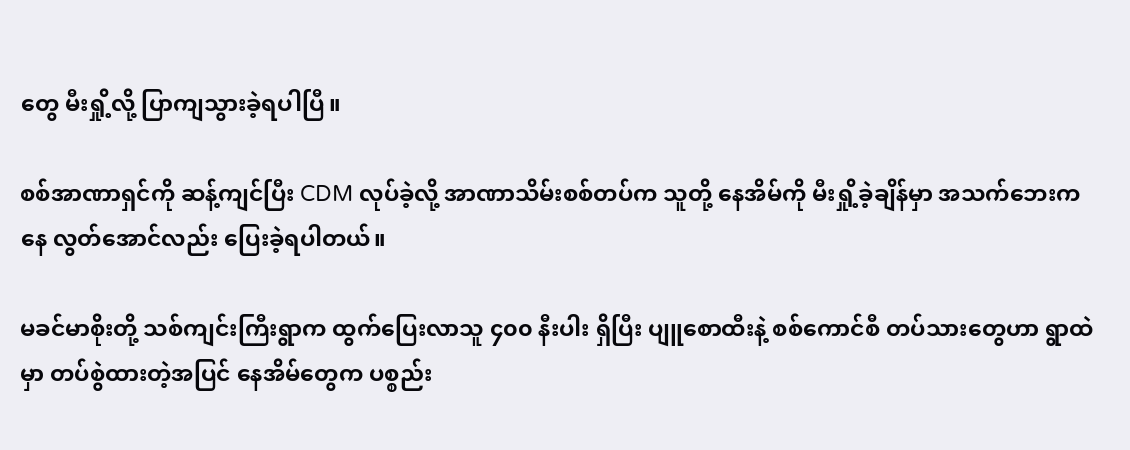တွေ မီးရှို့လို့ ပြာကျသွားခဲ့ရပါပြီ။

စစ်အာဏာရှင်ကို ဆန့်ကျင်ပြီး CDM လုပ်ခဲ့လို့ အာဏာသိမ်းစစ်တပ်က သူတို့ နေအိမ်ကို မီးရှို့ခဲ့ချိန်မှာ အသက်ဘေးကနေ လွတ်အောင်လည်း ပြေးခဲ့ရပါတယ်။

မခင်မာစိုးတို့ သစ်ကျင်းကြီးရွာက ထွက်ပြေးလာသူ ၄၀၀ နီးပါး ရှိပြီး ပျူစောထီးနဲ့ စစ်ကောင်စီ တပ်သားတွေဟာ ရွာထဲမှာ တပ်စွဲထားတဲ့အပြင် နေအိမ်တွေက ပစ္စည်း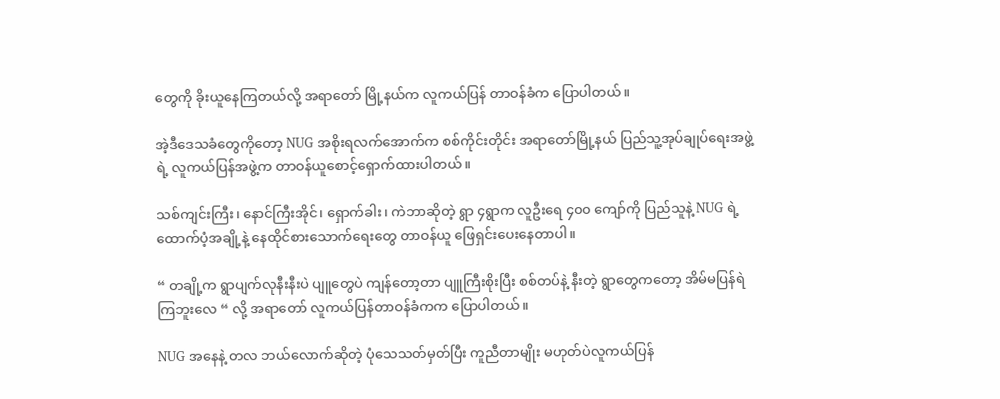တွေကို ခိုးယူနေကြတယ်လို့ အရာတော် မြို့နယ်က လူကယ်ပြန် တာဝန်ခံက ပြောပါတယ်။

အဲ့ဒီဒေသခံတွေကိုတော့ NUG အစိုးရလက်အောက်က စစ်ကိုင်းတိုင်း အရာတော်မြို့နယ် ပြည်သူ့အုပ်ချုပ်ရေးအဖွဲ့ရဲ့ လူကယ်ပြန်အဖွဲ့က တာဝန်ယူစောင့်ရှောက်ထားပါတယ်။

သစ်ကျင်းကြီး၊ နောင်ကြီးအိုင်၊ ‌ရှောက်ခါး၊ ကဲဘာဆိုတဲ့ ရွာ ၄ရွာက လူဦးရေ ၄၀၀ ကျော်ကို ပြည်သူနဲ့ NUG ရဲ့ ထောက်ပံ့အချို့နဲ့ နေထိုင်စားသောက်ရေးတွေ တာဝန်ယူ ဖြေရှင်းပေးနေတာပါ။

“ တချို့က ရွာပျက်လုနီးနီးပဲ ပျူတွေပဲ ကျန်တော့တာ ပျူကြီးစိုးပြီး စစ်တပ်နဲ့ နီးတဲ့ ရွာတွေကတော့ အိမ်မပြန်ရဲကြဘူးလေ “ လို့ အရာတော် လူကယ်ပြန်တာဝန်ခံကက ပြောပါတယ်။

NUG အနေနဲ့ တလ ဘယ်လောက်ဆိုတဲ့ ပုံသေသတ်မှတ်ပြီး ကူညီတာမျိုး မဟုတ်ပဲလူကယ်ပြန်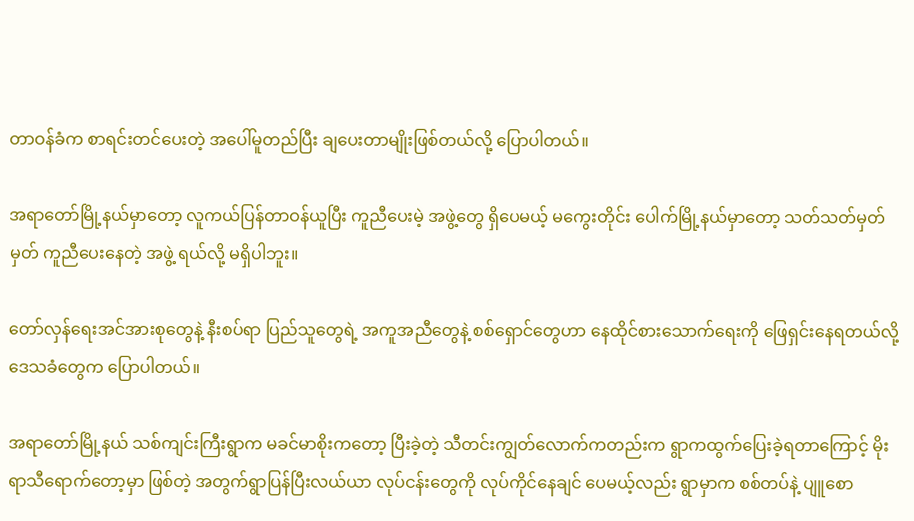တာဝန်ခံက စာရင်းတင်ပေးတဲ့ အပေါ်မူတည်ပြီး ချပေးတာမျိုးဖြစ်တယ်လို့ ပြောပါတယ်။

အရာတော်မြို့နယ်မှာတော့ လူကယ်ပြန်တာဝန်ယူပြီး ကူညီပေးမဲ့ အဖွဲ့တွေ ရှိပေမယ့် မကွေးတိုင်း ပေါက်မြို့နယ်မှာတော့ သတ်သတ်မှတ်မှတ် ကူညီပေးနေတဲ့ အဖွဲ့ ရယ်လို့ မရှိပါဘူး။

တော်လှန်ရေးအင်အားစုတွေနဲ့ နီးစပ်ရာ ပြည်သူတွေရဲ့ အကူအညီတွေနဲ့ စစ်ရှောင်တွေဟာ နေထိုင်စားသောက်ရေးကို ဖြေရှင်းနေရတယ်လို့ ဒေသခံတွေက ပြောပါတယ်။

အရာတော်မြို့နယ် သစ်ကျင်းကြီးရွာက မခင်မာစိုးကတော့ ပြီးခဲ့တဲ့ သီတင်းကျွတ်လောက်ကတည်းက ရွာကထွက်ပြေးခဲ့ရတာကြောင့် မိုးရာသီရောက်တော့မှာ ဖြစ်တဲ့ အတွက်ရွာပြန်ပြီးလယ်ယာ လုပ်ငန်းတွေကို လုပ်ကိုင်နေချင် ပေမယ့်လည်း ရွာမှာက စစ်တပ်နဲ့ ပျူစော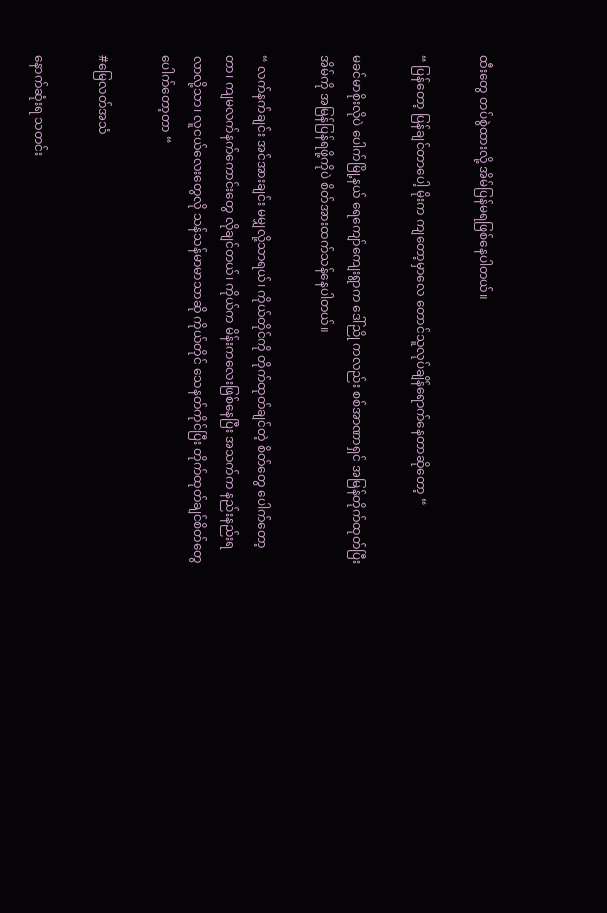ထီးတွေ တပ်စွဲထားလို့ အိမ်ပြန်မရဖြစ်နေပါတယ်။

“ ပြန်တော့ ပြန်ချင်တာပေါ့ မိုးက ကျတော့မှာလေ ‌တောင်သူလုပ်ချိန်ရောက်နေတာဆိုတော့ “

မခင်မာစိုးလိုပဲ ပေါက်မြို့နယ် ရေကျော်ကျေးရွာက ဒေါ်ညို ကလည်း စစ်အာဏာရှင် အမြန်တိုက်ထုတ်ပြီး အိမ်ကို အမြန်ပြန်ရဖို့ကိုပဲ စိတ်အားထက်သန်နေပါတယ်။

“ လက်နက်ချင်း အင်အားချင်း မမျှလို့သာရယ်၊ ကိုယ်တိုင်ကို တိုက်ထုတ်ချင်တဲ့ စိတ်တွေ ပေါက်တော့တာ၊ ကျမလက်နက်ကောင်းတွေ လိုချင်တယ်၊ ကိုယ်က မိန်းကလေးဖြစ်နေပြီး အသက်က နည်းနည်းရလာလို့သာ၊ လူငယ်လေးတွေလို သန်သန်မာမာသာဆို ကိုယ်တိုင် သေနတ်ကိုင်ပြီး တိုက်ထုတ်ချင်စိတ်တွေ ပေါက်တော့တာ “

#မြေလတ်အသံ

နောက်ဆုံးရ သတင်း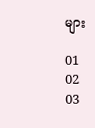များ

01
02
03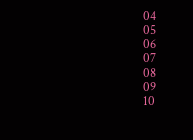04
05
06
07
08
09
10